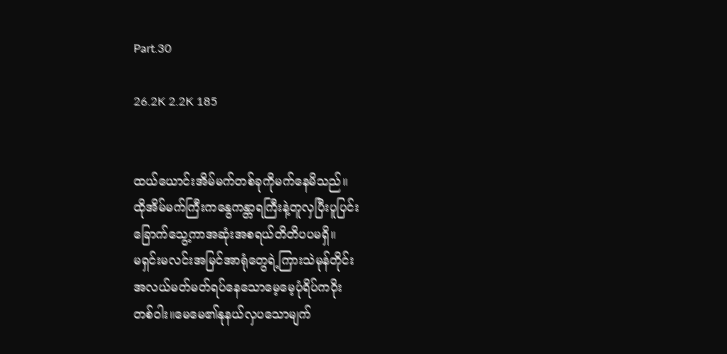Part.30

26.2K 2.2K 185


ထယ်ယောင်းအိမ်မက်တစ်ခုကိုမက်နေမိသည်။
ထိုအိမ်မက်ကြီးကနွေကန္တာရကြီးနဲ့တူလှပြီးပူပြင်း
ခြောက်သွေ့ကာအဆုံးအစရယ်တိတိပပမရှိ။
မရှင်းမလင်းအမြင်အာရုံတွေရဲ့ကြားသဲမုန်တိုင်း
အလယ်မတ်မတ်ရပ်နေသောမေ့မေ့ပုံရိပ်ကဝိုး
တစ်ဝါး။မေမေ၏နုနယ်လှပသောမျက်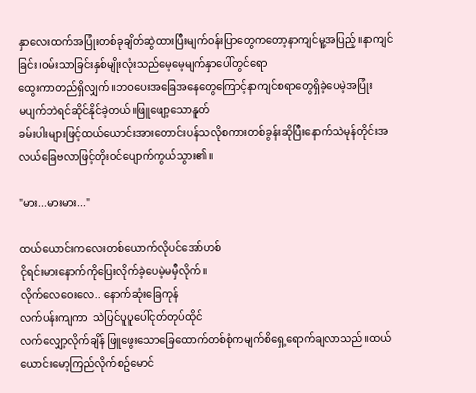နှာလေးထက်အပြုံးတစ်ခုချိတ်ဆွဲထားပြီးမျက်ဝန်းပြာတွေကတော့နာကျင်မူ့အပြည့်။နာကျင်ခြင်း၊ဝမ်းသာခြင်းနှစ်မျိုးလုံးသည်မေ့မေ့မျက်နှာပေါ်တွင်ရော
ထွေးကာတည်ရှိလျှက်။ဘဝပေးအခြေအနေတွေကြောင့်နာကျင်စရာတွေရှိခဲ့ပေမဲ့အပြုံး
မပျက်ဘဲရင်ဆိုင်နိုင်ခဲ့တယ်။ဖြူဖျော့သောနူတ်
ခမ်းပါးများဖြင့်ထယ်ယောင်းအားတောင်းပန်သလိုစကားတစ်ခွန်းဆိုပြီးနောက်သဲမုန်တိုင်းအလယ်ခြေဗလာဖြင့်တိုးဝင်ပျောက်ကွယ်သွား၏။

"မား...မားမား..."

ထယ်ယောင်းကလေးတစ်ယောက်လိုပင်အော်ဟစ်
ငိုရင်းမားနောက်ကိုပြေးလိုက်ခဲ့ပေမဲ့မမှီလိုက်။
လိုက်လေဝေးလေ.. နောက်ဆုံးခြေကုန်
လက်ပန်းကျကာ  သဲပြင်ပူပူပေါ်ငုတ်တုပ်ထိုင်
လက်လျှော့လိုက်ချိန် ဖြူဖွေးသောခြေထောက်တစ်စုံကမျက်စိရှေ့ရောက်ချလာသည်။ထယ်ယောင်းမော့ကြည်လိုက်စဥ်မောင်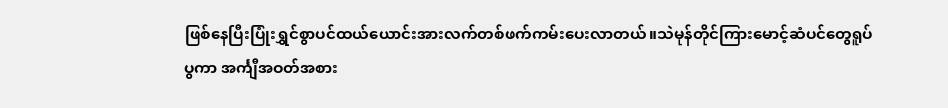ဖြစ်နေပြီးပြုံးရွှင်စွာပင်ထယ်ယောင်းအားလက်တစ်ဖက်ကမ်းပေးလာတယ်။သဲမုန်တိုင်ကြားမောင့်ဆံပင်တွေရူပ်
ပွကာ အင်္ကျီအဝတ်အစား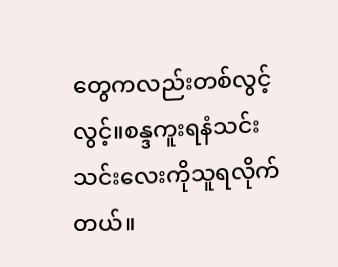တွေကလည်းတစ်လွင့်
လွင့်။စန္ဒကူးရနံသင်းသင်းလေးကိုသူရလိုက်တယ်။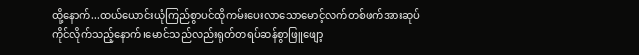ထို့နောက်...ထယ်ယောင်းယုံကြည်စွာပင်ထိုကမ်းပေးလာသောမောင့်လက်တစ်ဖက်အားဆုပ်
ကိုင်လိုက်သည့်နောက်၊မောင်သည်လည်းရုတ်တရပ်ဆန်စွာဖြူဖျော့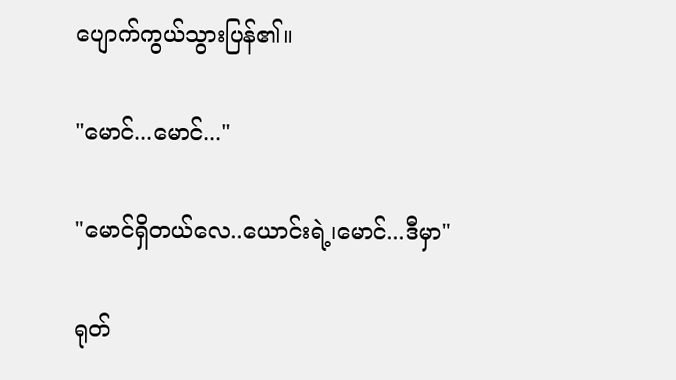ပျောက်ကွယ်သွားပြန်၏။

"မောင်...မောင်..."

"မောင်ရှိတယ်လေ..ယောင်းရဲ့၊မောင်...ဒီမှာ"

ရုတ်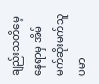ချည်းသတိမေ့နေရာမှ အိမ်မက်ဆိုးမက်သူ
ပမာ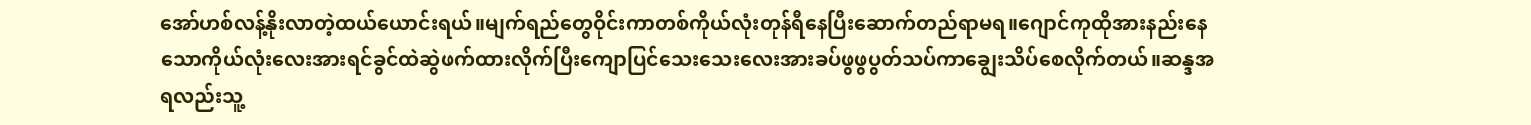အော်ဟစ်လန့်နိုးလာတဲ့ထယ်ယောင်းရယ်။မျက်ရည်တွေဝိုင်းကာတစ်ကိုယ်လုံးတုန်ရီနေပြီးဆောက်တည်ရာမရ။ဂျောင်ကုထိုအားနည်းနေသောကိုယ်လုံးလေးအားရင်ခွင်ထဲဆွဲဖက်ထားလိုက်ပြီးကျောပြင်သေးသေးလေးအားခပ်ဖွဖွပွတ်သပ်ကာချွေးသိပ်စေလိုက်တယ်။ဆန္ဒအရလည်းသူ့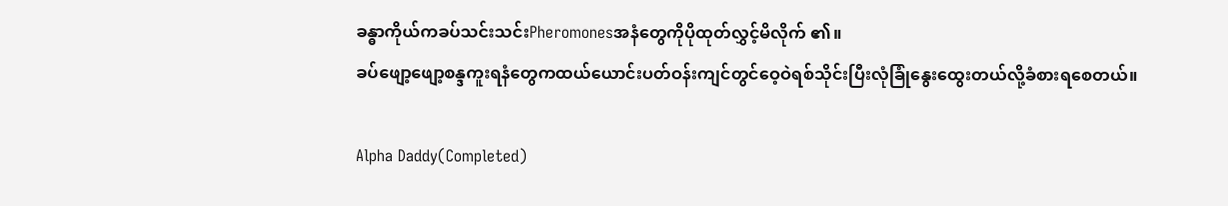ခန္ဓာကိုယ်ကခပ်သင်းသင်းPheromonesအနံတွေကိုပိုထုတ်လွှင့်မိလိုက် ၏။
ခပ်ဖျော့ဖျော့စန္ဒကူးရနံတွေကထယ်ယောင်းပတ်ဝန်းကျင်တွင်ဝေ့ဝဲရစ်သိုင်းပြီးလုံခြုံနွေးထွေးတယ်လို့ခံစားရစေတယ်။

Alpha Daddy(Completed)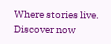Where stories live. Discover now